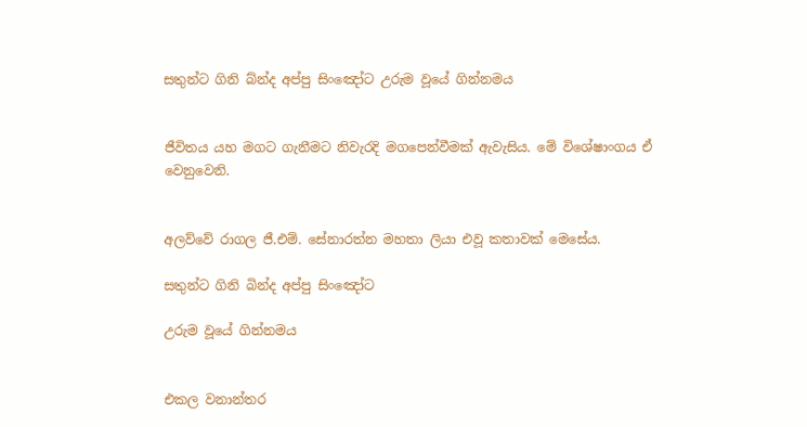සතුන්ට ගිනි බ්න්ද අප්පු සිංඤෝට උරුම වූයේ ගින්නමය


ජීවිතය යහ මගට ගැනීමට නිවැරදි මගපෙන්වීමක් ඇවැසිය. මේ විශේෂාංගය ඒ වෙනුවෙනි.


අලව්වේ රාගල ජී.එම්. සේනාරත්න මහතා ලියා එවූ කතාවක් මෙසේය.

සතුන්ට ගිනි බින්ද අප්පු සිංඤෝට

උරුම වූයේ ගින්නමය


එකල වනාන්තර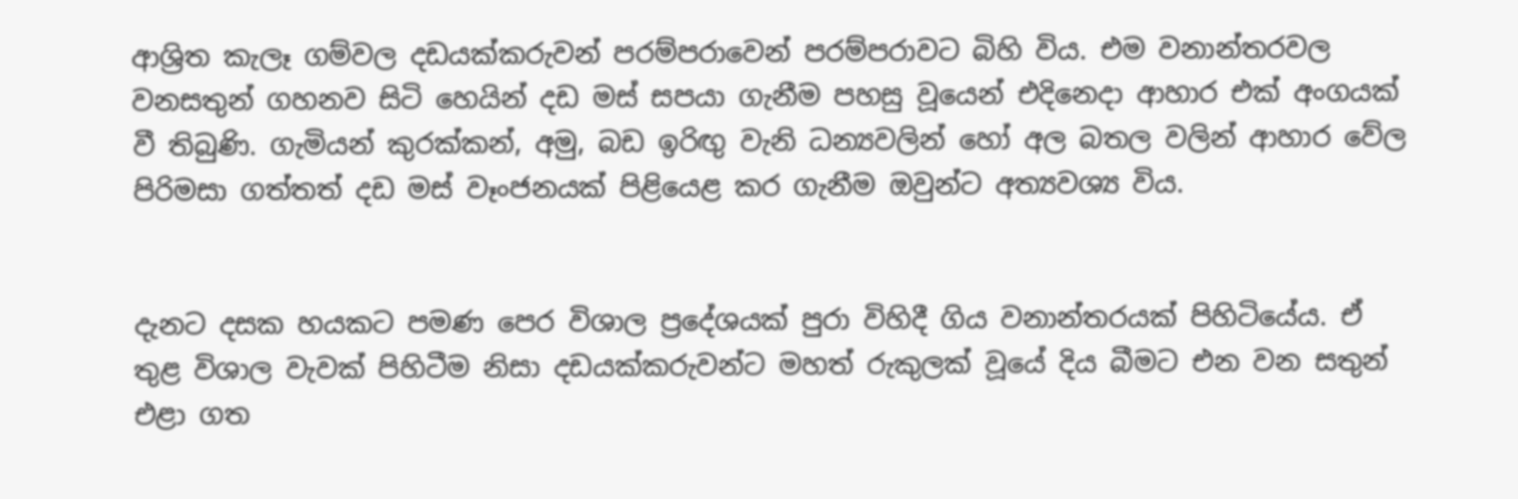ආශ්‍රිත කැලෑ ගම්වල දඩයක්කරුවන් පරම්පරාවෙන් පරම්පරාවට බිහි විය. එම වනාන්තරවල වනසතුන් ගහනව සිටි හෙයින් දඩ මස් සපයා ගැනීම පහසු වූයෙන් එදිනෙදා ආහාර එක් අංගයක් වී තිබුණි. ගැමියන් කුරක්කන්, අමු, බඩ ඉරිඟු වැනි ධන්‍යවලින් හෝ අල බතල වලින් ආහාර වේල පිරිමසා ගත්තත් දඩ මස් වෑංජනයක් පිළියෙළ කර ගැනීම ඔවුන්ට අත්‍යවශ්‍ය විය.


දැනට දසක හයකට පමණ පෙර විශාල ප්‍රදේශයක් පුරා විහිදී ගිය වනාන්තරයක් පිහිටියේය. ඒ තුළ විශාල වැවක් පිහිටීම නිසා දඩයක්කරුවන්ට මහත් රුකුලක් වූයේ දිය බීමට එන වන සතුන් එළා ගත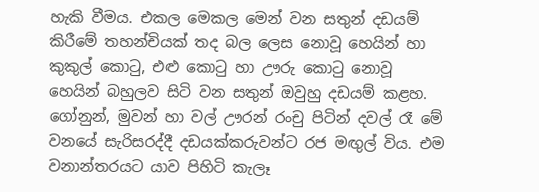හැකි වීමය. එකල මෙකල මෙන් වන සතුන් දඩයම් කිරීමේ තහන්චියක් තද බල ලෙස නොවූ හෙයින් හා කුකුල් කොටු, එළු කොටු හා ඌරු කොටු නොවූ හෙයින් බහුලව සිටි වන සතුන් ඔවුහු දඩයම් කළහ. ගෝනුන්, මුවන් හා වල් ඌරන් රංචු පිටින් දවල් රෑ මේ වනයේ සැරිසරද්දී දඩයක්කරුවන්ට රජ මඟුල් විය. එම වනාන්තරයට යාව පිහිටි කැලෑ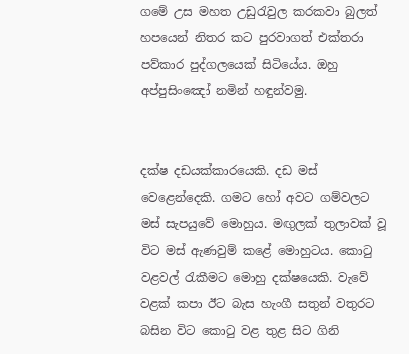ගමේ උස මහත උඩුරැවුල කරකවා බුලත් හපයෙන් නිතර කට පුරවාගත් එක්තරා පව්කාර පුද්ගලයෙක් සිටියේය. ඔහු අප්පුසිංඤෝ නමින් හඳුන්වමු.


දක්ෂ දඩයක්කාරයෙකි. දඩ මස් වෙළෙන්දෙකි. ගමට හෝ අවට ගම්වලට මස් සැපයුවේ මොහුය. මඟුලක් තුලාවක් වූ විට මස් ඇණවුම් කළේ මොහුටය. කොටු වළවල් රැකීමට මොහු දක්ෂයෙකි. වැවේ වළක් කපා ඊට බැස හැංගී සතුන් වතුරට බසින විට කොටු වළ තුළ සිට ගිනි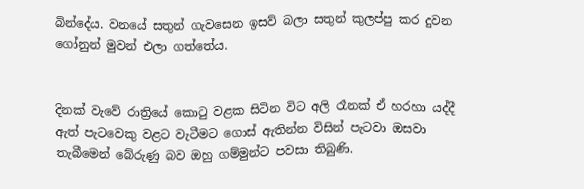බින්දේය. වනයේ සතුන් ගැවසෙන ඉසව් බලා සතුන් කුලප්පු කර දුවන ගෝනුන් මුවන් එලා ගත්තේය.


දිනක් වැවේ රාත්‍රියේ කොටු වළක සිටින විට අලි රෑනක් ඒ හරහා යද්දී ඇත් පැටවෙකු වළට වැටීමට ගොස් ඇතින්න විසින් පැටවා ඔසවා තැබීමෙන් බේරුණු බව ඔහු ගම්මුන්ට පවසා තිබුණි.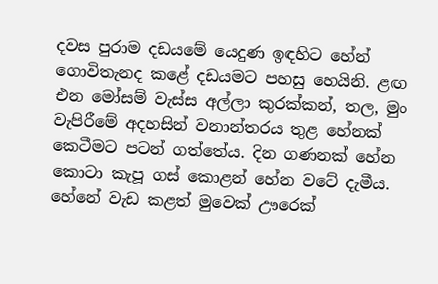දවස පුරාම දඩයමේ යෙදුණ ඉඳහිට හේන් ගොවිතැනද කළේ දඩයමට පහසු හෙයිනි. ළඟ එන මෝසම් වැස්ස අල්ලා කුරක්කන්, තල, මුං වැපිරීමේ අදහසින් වනාන්තරය තුළ හේනක් කෙටීමට පටන් ගත්තේය. දින ගණනක් හේන කොටා කැපූ ගස් කොළන් හේන වටේ දැමීය. හේනේ වැඩ කළත් මුවෙක් ඌරෙක්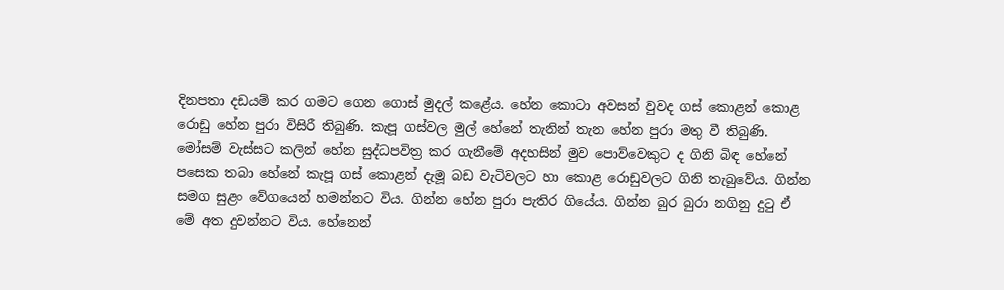දිනපතා දඩයම් කර ගමට ගෙන ගොස් මුදල් කළේය. හේන කොටා අවසන් වුවද ගස් කොළන් කොළ රොඩු හේන පුරා විසිරී තිබුණි. කැපූ ගස්වල මුල් හේනේ තැනින් තැන හේන පුරා මතු වී තිබුණි. මෝසම් වැස්සට කලින් හේන සුද්ධපවිත්‍ර කර ගැනීමේ අදහසින් මුව පොව්වෙකුට ද ගිනි බිඳ හේනේ පසෙක තබා හේනේ කැපූ ගස් කොළන් දැමූ බඩ වැටිවලට හා කොළ රොඩුවලට ගිනි තැබුවේය. ගින්න සමග සුළං වේගයෙන් හමන්නට විය. ගින්න හේන පුරා පැතිර ගියේය. ගින්න බුර බුරා නගිනු දුටු ඒ මේ අත දුවන්නට විය. හේනෙන්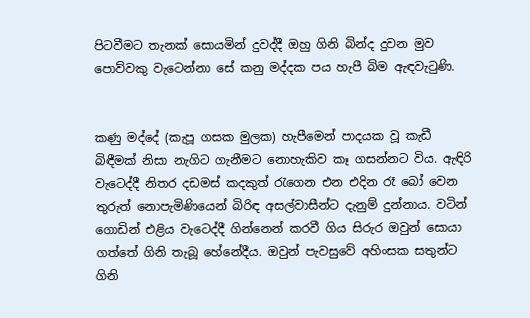පිටවීමට තැනක් සොයමින් දුවද්දී ඔහු ගිනි බින්ද දුවන මුව පොව්වකු වැටෙන්නා සේ කනු මද්දක පය හැපී බිම ඇඳවැටුණි.


කණු මද්දේ (කැපූ ගසක මුලක) හැපීමෙන් පාදයක වූ කැඩී බිඳීමක් නිසා නැගිට ගැනීමට නොහැකිව කෑ ගසන්නට විය. ඇඳිරි වැටෙද්දී නිතර දඩමස් කදකුත් රැගෙන එන එදින රෑ බෝ වෙන තුරුත් නොපැමිණියෙන් බිරිඳ අසල්වාසීන්ට දැනුම් දුන්නාය. වටින් ගොඩින් එළිය වැටෙද්දී ගින්නෙන් කරවී ගිය සිරුර ඔවුන් සොයා ගත්තේ ගිනි තැබූ හේනේදීය. ඔවුන් පැවසුවේ අහිංසක සතුන්ට ගිනි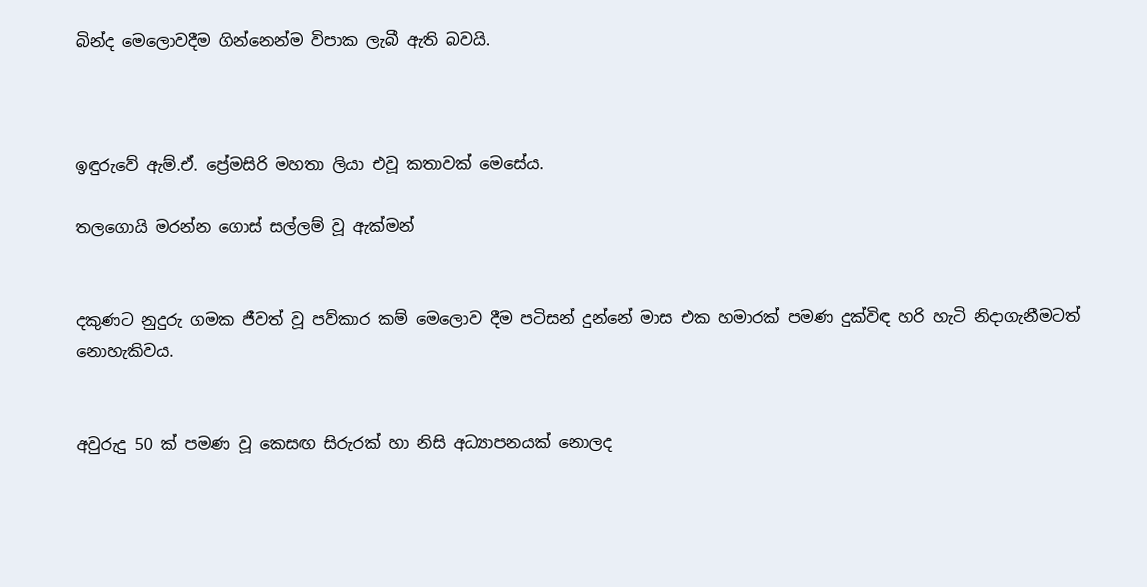බින්ද මෙලොවදීම ගින්නෙන්ම විපාක ලැබී ඇති බවයි.



ඉඳුරුවේ ඇම්.ඒ. ප්‍රේමසිරි මහතා ලියා එවූ කතාවක් මෙසේය.

තලගොයි මරන්න ගොස් සල්ලම් වූ ඇක්මන්


දකුණට නුදුරු ගමක ජීවත් වූ පව්කාර කම් මෙලොව දීම පටිසන් දුන්නේ මාස එක හමාරක් පමණ දුක්විඳ හරි හැටි නිදාගැනීමටත් නොහැකිවය.


අවුරුදු 50 ක් පමණ වූ කෙසඟ සිරුරක් හා නිසි අධ්‍යාපනයක් නොලද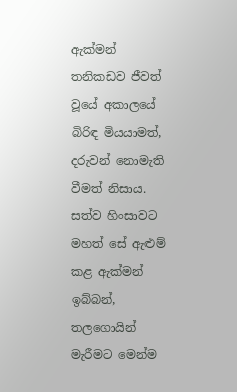ඇක්මන් තනිකඩව ජීවත් වූයේ අකාලයේ බිරිඳ මියයාමත්, දරුවන් නොමැති වීමත් නිසාය. සත්ව හිංසාවට මහත් සේ ඇළුම් කළ ඇක්මන් ඉබ්බන්, තලගොයින් මැරීමට මෙන්ම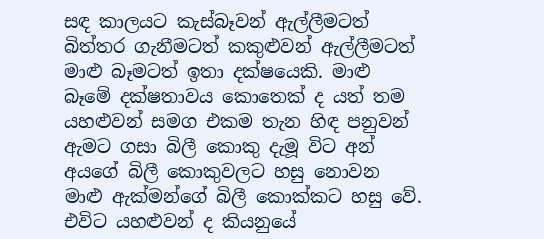සඳ කාලයට කැස්බෑවන් ඇල්ලීමටත් බිත්තර ගැනීමටත් කකුළුවන් ඇල්ලීමටත් මාළු බෑමටත් ඉතා දක්ෂයෙකි. මාළු බෑමේ දක්ෂතාවය කොතෙක් ද යත් තම යහළුවන් සමග එකම තැන හිඳ පනුවන් ඇමට ගසා බිලී කොකු දැමූ විට අන් අයගේ බිලී කොකුවලට හසු නොවන මාළු ඇක්මන්ගේ බිලී කොක්කට හසු වේ. එවිට යහළුවන් ද කියනුයේ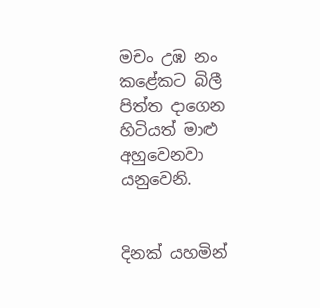මචං උඹ නං කළේකට බිලී පිත්ත දාගෙන හිටියත් මාළු අහුවෙනවා යනුවෙනි.


දිනක් යහමින්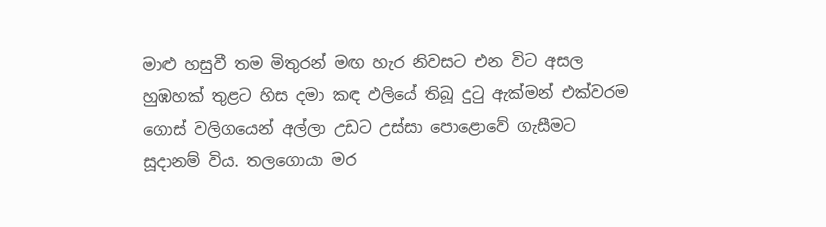මාළු හසුවී තම මිතුරන් මඟ හැර නිවසට එන විට අසල හුඹහක් තුළට හිස දමා කඳ ඵලියේ තිබූ දුටු ඇක්මන් එක්වරම ගොස් වලිගයෙන් අල්ලා උඩට උස්සා පොළොවේ ගැසීමට සූදානම් විය. තලගොයා මර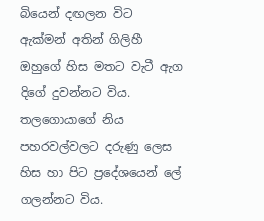බියෙන් දඟලන විට ඇක්මන් අතින් ගිලිහී ඔහුගේ හිස මතට වැටී ඇග දිගේ දුවන්නට විය. තලගොයාගේ නිය පහරවල්වලට දරුණු ලෙස හිස හා පිට ප්‍රදේශයෙන් ලේ ගලන්නට විය.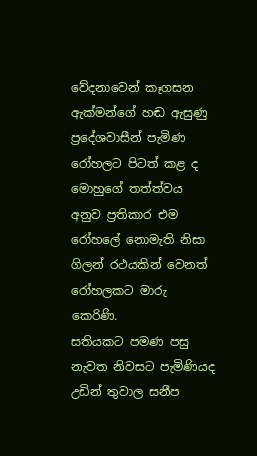වේදනාවෙන් කෑගසන ඇක්මන්ගේ හඬ ඇසුණු ප්‍රදේශවාසීන් පැමිණ රෝහලට පිටත් කළ ද මොහුගේ තත්ත්වය අනුව ප්‍රතිකාර එම රෝහලේ නොමැති නිසා ගිලන් රථයකින් වෙනත් රෝහලකට මාරු කෙරිණි.
සතියකට පමණ පසු නැවත නිවසට පැමිණියද උඩින් තුවාල සනීප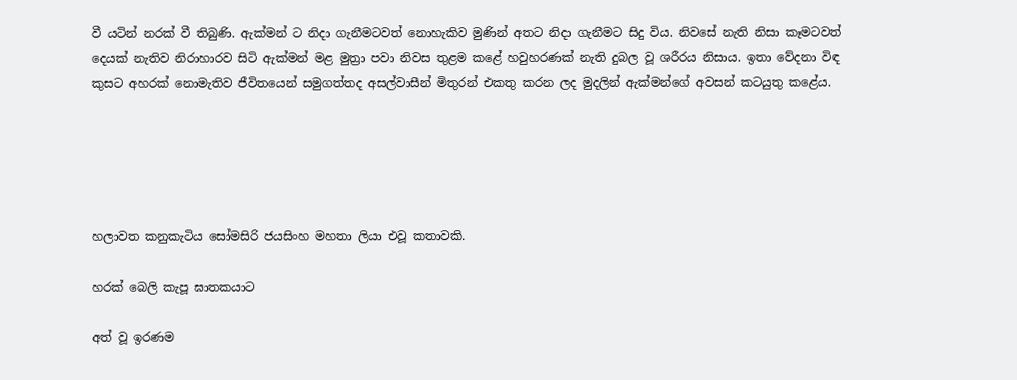වී යටින් නරක් වී තිබුණි. ඇක්මන් ට නිදා ගැනීමටවත් නොහැකිව මුණින් අතට නිදා ගැනීමට සිදු විය. නිවසේ නැති නිසා කෑමටවත් දෙයක් නැතිව නිරාහාරව සිටි ඇක්මන් මළ මුත්‍රා පවා නිවස තුළම කළේ හවුහරණක් නැති දුබල වූ ශරීරය නිසාය. ඉතා වේදනා විඳ කුසට අහරක් නොමැතිව ජීවිතයෙන් සමුගත්තද අසල්වාසීන් මිතුරන් එකතු කරන ලද මුදලින් ඇක්මන්ගේ අවසන් කටයුතු කළේය.





හලාවත කනුකැටිය සෝමසිරි ජයසිංහ මහතා ලියා එවූ කතාවකි.

හරක් බෙලි කැපූ ඝාතකයාට

අත් වූ ඉරණම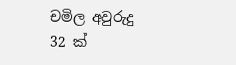චමිල අවුරුදු 32 ක්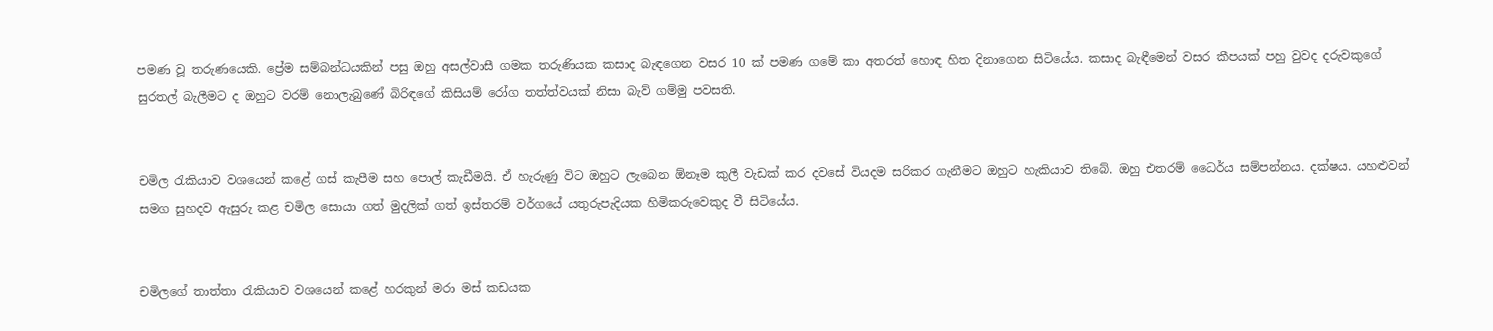පමණ වූ තරුණයෙකි. ප්‍රේම සම්බන්ධයකින් පසු ඔහු අසල්වාසී ගමක තරුණියක කසාද බැඳගෙන වසර 10 ක් පමණ ගමේ කා අතරත් හොඳ හිත දිනාගෙන සිටියේය. කසාද බැඳීමෙන් වසර කීපයක් පහු වුවද දරුවකුගේ සුරතල් බැලීමට ද ඔහුට වරම් නොලැබුණේ බිරිඳගේ කිසියම් රෝග තත්ත්වයක් නිසා බැව් ගම්මු පවසති.


චමිල රැකියාව වශයෙන් කළේ ගස් කැපීම සහ පොල් කැඩීමයි. ඒ හැරුණු විට ඔහුට ලැබෙන ඕනෑම කුලී වැඩක් කර දවසේ වියදම සරිකර ගැනීමට ඔහුට හැකියාව තිබේ. ඔහු එතරම් ධෛර්ය සම්පන්නය. දක්ෂය. යහළුවන් සමග සුහදව ඇසුරු කළ චමිල සොයා ගත් මුදලික් ගත් ඉස්තරම් වර්ගයේ යතුරුපැදියක හිමිකරුවෙකුද වී සිටියේය.


චමිලගේ තාත්තා රැකියාව වශයෙන් කළේ හරකුන් මරා මස් කඩයක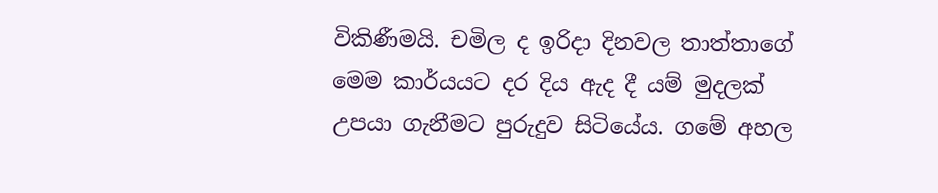විකිණීමයි. චමිල ද ඉරිදා දිනවල තාත්තාගේ මෙම කාර්යයට දර දිය ඇද දී යම් මුදලක් උපයා ගැනීමට පුරුදුව සිටියේය. ගමේ අහල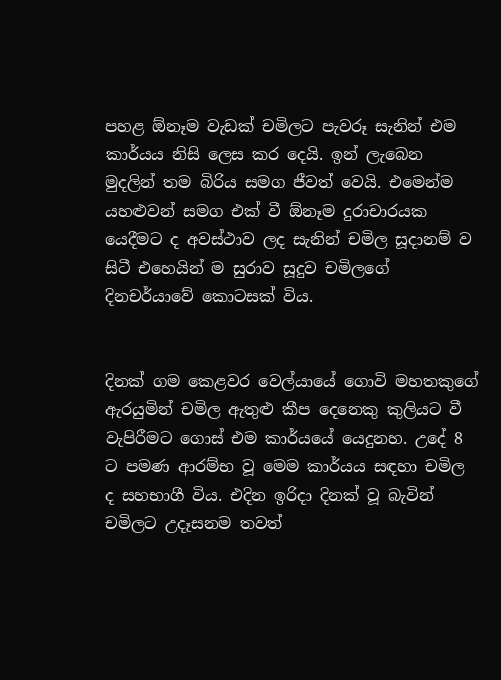පහළ ඕනෑම වැඩක් චමිලට පැවරූ සැනින් එම කාර්යය නිසි ලෙස කර දෙයි. ඉන් ලැබෙන මුදලින් තම බිරිය සමග ජීවත් වෙයි. එමෙන්ම යහළුවන් සමග එක් වී ඕනෑම දුරාචාරයක යෙදීමට ද අවස්ථාව ලද සැනින් චමිල සූදානම් ව සිටී එහෙයින් ම සුරාව සූදුව චමිලගේ දිනචර්යාවේ කොටසක් විය.


දිනක් ගම කෙළවර වෙල්යායේ ගොවි මහතකුගේ ඇරයුමින් චමිල ඇතුළු කීප දෙනෙකු කුලියට වී වැපිරීමට ගොස් එම කාර්යයේ යෙදුනහ. උදේ 8 ට පමණ ආරම්භ වූ මෙම කාර්යය සඳහා චමිල ද සහභාගී විය. එදින ඉරිදා දිනක් වූ බැවින් චමිලට උදෑසනම තවත්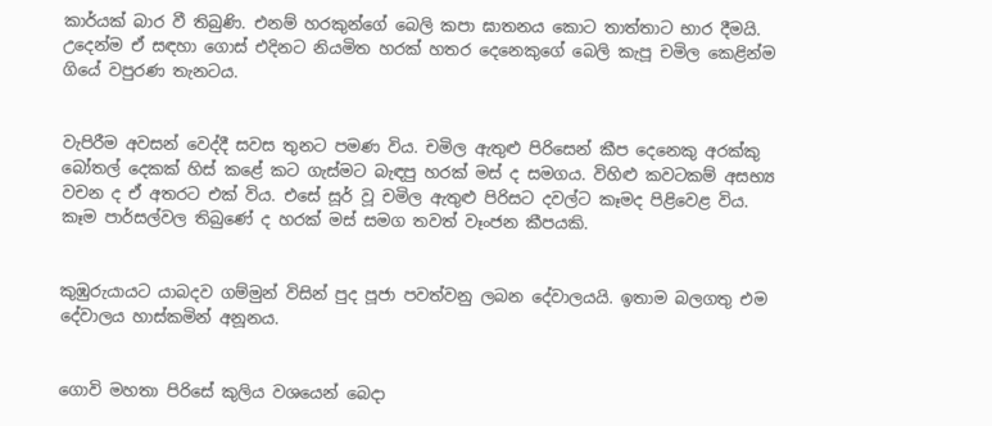කාර්යක් බාර වී තිබුණි. එනම් හරකුන්ගේ බෙලි කපා ඝාතනය කොට තාත්තාට භාර දීමයි. උදෙන්ම ඒ සඳහා ගොස් එදිනට නියමිත හරක් හතර දෙනෙකුගේ බෙලි කැපූ චමිල කෙළින්ම ගියේ වපුරණ තැනටය.


වැපිරීම අවසන් වෙද්දී සවස තුනට පමණ විය. චමිල ඇතුළු පිරිසෙන් කීප දෙනෙකු අරක්කු බෝතල් දෙකක් හිස් කළේ කට ගැස්මට බැඳපු හරක් මස් ද සමගය. විහිළු කවටකම් අසභ්‍ය වචන ද ඒ අතරට එක් විය. එසේ සූර් වූ චමිල ඇතුළු පිරිසට දවල්ට කෑමද පිළිවෙළ විය. කෑම පාර්සල්වල තිබුණේ ද හරක් මස් සමග තවත් වෑංජන කීපයකි.


කුඹුරුයායට යාබදව ගම්මුන් විසින් පුද පූජා පවත්වනු ලබන දේවාලයයි. ඉතාම බලගතු එම දේවාලය හාස්කමින් අනූනය.


ගොවි මහතා පිරිසේ කුලිය වශයෙන් බෙදා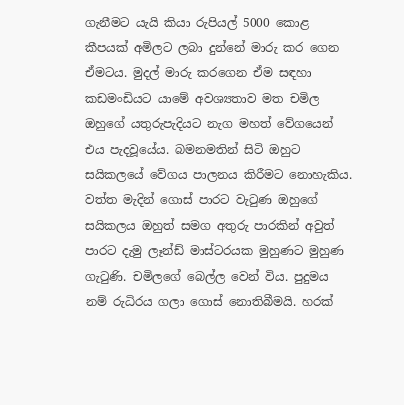ගැනීමට යැයි කියා රුපියල් 5000 කොළ කීපයක් අමිලට ලබා දුන්නේ මාරු කර ගෙන ඒමටය. මුදල් මාරු කරගෙන ඒම සඳහා කඩමංඩියට යාමේ අවශ්‍යතාව මත චමිල ඔහුගේ යතුරුපැදියට නැග මහත් වේගයෙන් එය පැදවූයේය. බමනමතින් සිටි ඔහුට සයිකලයේ වේගය පාලනය කිරීමට නොහැකිය. වත්ත මැදින් ගොස් පාරට වැටුණ ඔහුගේ සයිකලය ඔහුත් සමග අතුරු පාරකින් අවුත් පාරට දැමු ලෑන්ඩ් මාස්ටරයක මුහුණට මුහුණ ගැටුණි. චමිලගේ බෙල්ල වෙන් විය. පුදුමය නම් රුධිරය ගලා ගොස් නොතිබීමයි. හරක්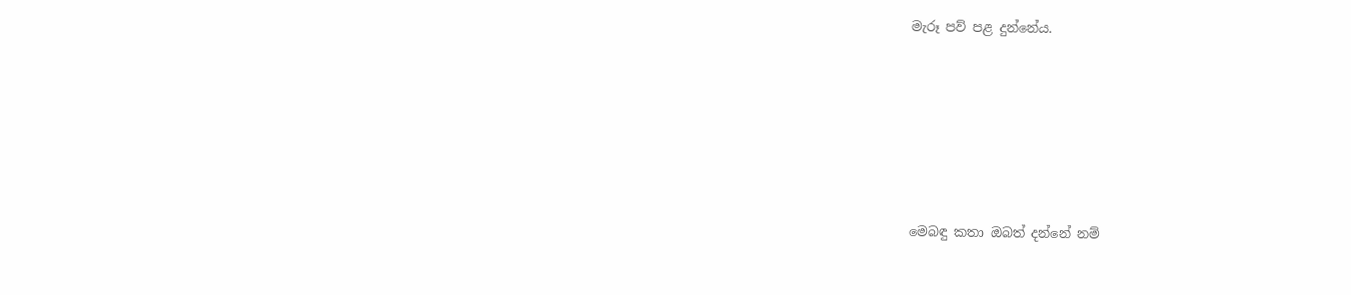මැරූ පව් පළ දුන්නේය.






මෙබඳු කතා ඔබත් දන්නේ නම්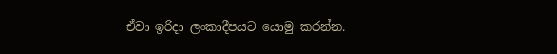ඒවා ඉරිදා ලංකාදීපයට යොමු කරන්න.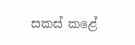සකස් කළේ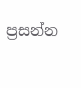ප්‍රසන්න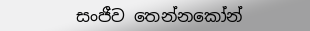සංජීව තෙන්නකෝන්